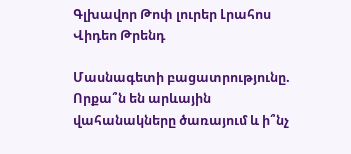Գլխավոր Թոփ լուրեր Լրահոս Վիդեո Թրենդ

Մասնագետի բացատրությունը. Որքա՞ն են արևային վահանակները ծառայում և ի՞նչ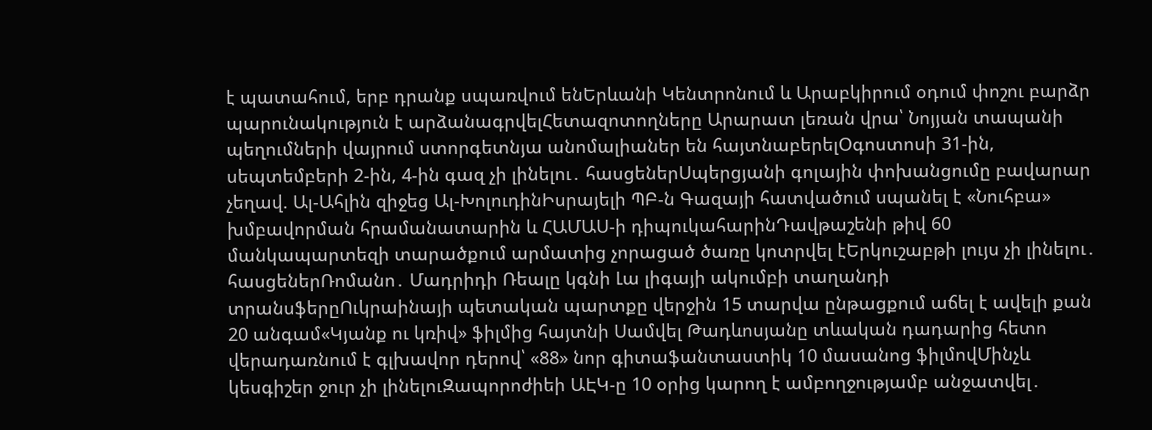է պատահում, երբ դրանք սպառվում ենԵրևանի Կենտրոնում և Արաբկիրում օդում փոշու բարձր պարունակություն է արձանագրվելՀետազոտողները Արարատ լեռան վրա՝ Նոյյան տապանի պեղումների վայրում ստորգետնյա անոմալիաներ են հայտնաբերելՕգոստոսի 31-ին, սեպտեմբերի 2-ին, 4-ին գազ չի լինելու․ հասցեներՍպերցյանի գոլային փոխանցումը բավարար չեղավ. Ալ-Ահլին զիջեց Ալ-ԽոլուդինԻսրայելի ՊԲ-ն Գազայի հատվածում սպանել է «Նուհբա» խմբավորման հրամանատարին և ՀԱՄԱՍ-ի դիպուկահարինԴավթաշենի թիվ 60 մանկապարտեզի տարածքում արմատից չորացած ծառը կոտրվել էԵրկուշաբթի լույս չի լինելու․ հասցեներՌոմանո․ Մադրիդի Ռեալը կգնի Լա լիգայի ակումբի տաղանդի տրանսֆերըՈւկրաինայի պետական պարտքը վերջին 15 տարվա ընթացքում աճել է ավելի քան 20 անգամ«Կյանք ու կռիվ» ֆիլմից հայտնի Սամվել Թադևոսյանը տևական դադարից հետո վերադառնում է գլխավոր դերով՝ «88» նոր գիտաֆանտաստիկ 10 մասանոց ֆիլմովՄինչև կեսգիշեր ջուր չի լինելուԶապորոժիեի ԱԷԿ-ը 10 օրից կարող է ամբողջությամբ անջատվել․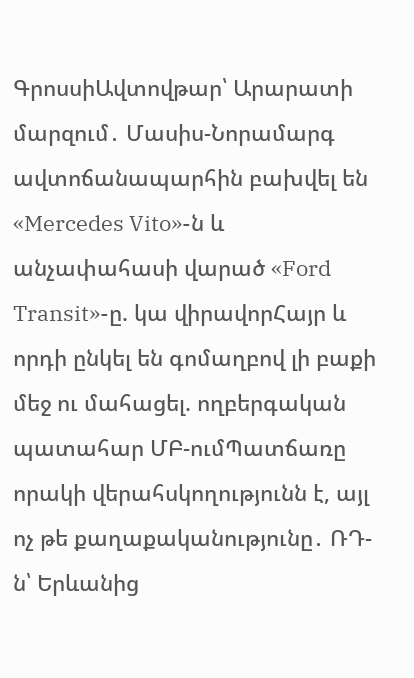ԳրոսսիԱվտովթար՝ Արարատի մարզում․ Մասիս-Նորամարգ ավտոճանապարհին բախվել են «Mercedes Vito»-ն և անչափահասի վարած «Ford Transit»-ը. կա վիրավորՀայր և որդի ընկել են գոմաղբով լի բաքի մեջ ու մահացել. ողբերգական պատահար ՄԲ-ումՊատճառը որակի վերահսկողությունն է, այլ ոչ թե քաղաքականությունը․ ՌԴ-ն՝ Երևանից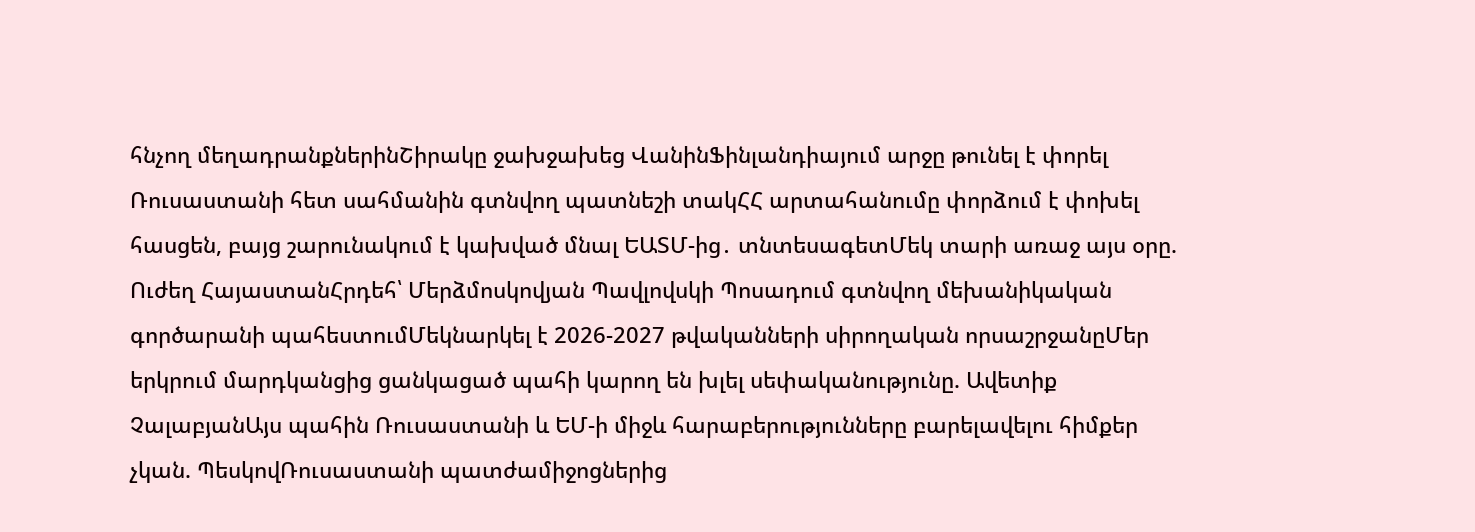հնչող մեղադրանքներինՇիրակը ջախջախեց ՎանինՖինլանդիայում արջը թունել է փորել Ռուսաստանի հետ սահմանին գտնվող պատնեշի տակՀՀ արտահանումը փորձում է փոխել հասցեն, բայց շարունակում է կախված մնալ ԵԱՏՄ-ից․ տնտեսագետՄեկ տարի առաջ այս օրը. Ուժեղ ՀայաստանՀրդեհ՝ Մերձմոսկովյան Պավլովսկի Պոսադում գտնվող մեխանիկական գործարանի պահեստումՄեկնարկել է 2026-2027 թվականների սիրողական որսաշրջանըՄեր երկրում մարդկանցից ցանկացած պահի կարող են խլել սեփականությունը. Ավետիք ՉալաբյանԱյս պահին Ռուսաստանի և ԵՄ-ի միջև հարաբերությունները բարելավելու հիմքեր չկան. ՊեսկովՌուսաստանի պատժամիջոցներից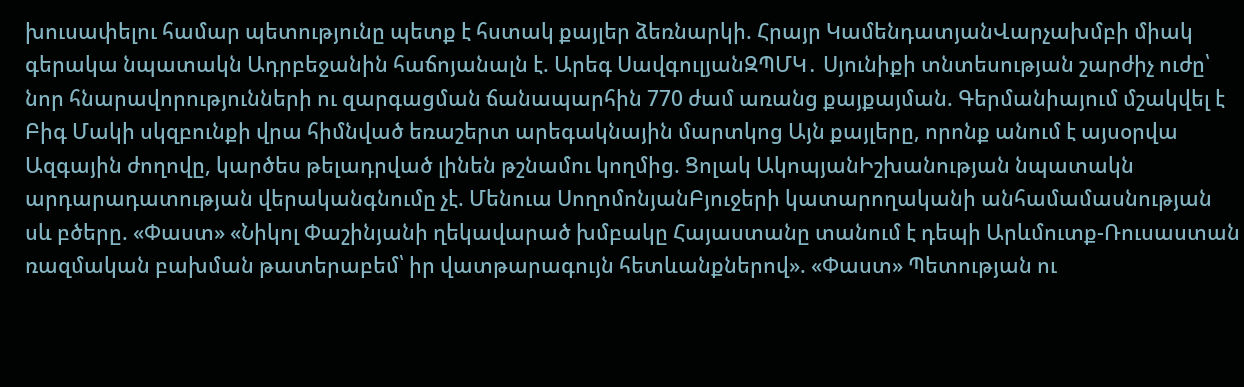խուսափելու համար պետությունը պետք է հստակ քայլեր ձեռնարկի. Հրայր ԿամենդատյանՎարչախմբի միակ գերակա նպատակն Ադրբեջանին հաճոյանալն է. Արեգ ՍավգուլյանԶՊՄԿ․ Սյունիքի տնտեսության շարժիչ ուժը՝ նոր հնարավորությունների ու զարգացման ճանապարհին 770 ժամ առանց քայքայման. Գերմանիայում մշակվել է Բիգ Մակի սկզբունքի վրա հիմնված եռաշերտ արեգակնային մարտկոց Այն քայլերը, որոնք անում է այսօրվա Ազգային ժողովը, կարծես թելադրված լինեն թշնամու կողմից. Ցոլակ ԱկոպյանԻշխանության նպատակն արդարադատության վերականգնումը չէ. Մենուա ՍողոմոնյանԲյուջերի կատարողականի անհամամասնության սև բծերը. «Փաստ» «Նիկոլ Փաշինյանի ղեկավարած խմբակը Հայաստանը տանում է դեպի Արևմուտք-Ռուսաստան ռազմական բախման թատերաբեմ՝ իր վատթարագույն հետևանքներով». «Փաստ» Պետության ու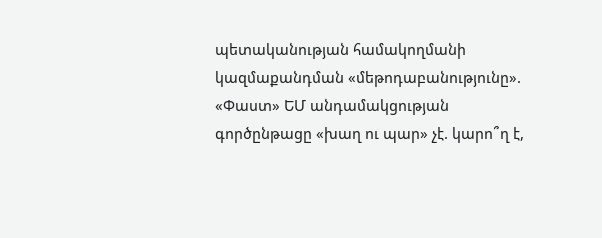պետականության համակողմանի կազմաքանդման «մեթոդաբանությունը». «Փաստ» ԵՄ անդամակցության գործընթացը «խաղ ու պար» չէ. կարո՞ղ է,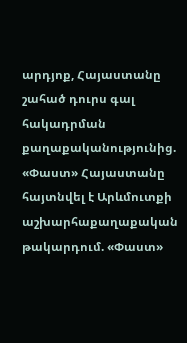արդյոք, Հայաստանը շահած դուրս գալ հակադրման քաղաքականությունից. «Փաստ» Հայաստանը հայտնվել է Արևմուտքի աշխարհաքաղաքական թակարդում. «Փաստ»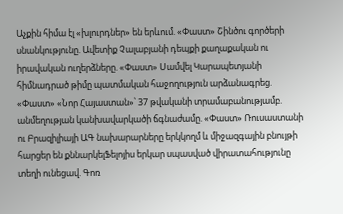Աչքին հիմա էլ «խլուրդներ» են երևում. «Փաստ» Շինծու գործերի սնանկությունը. Ավետիք Չալաբյանի դեպքի քաղաքական ու իրավական ուղերձները. «Փաստ» Սամվել Կարապետյանի հիմնադրած թիմը պատմական հաջողություն արձանագրեց. «Փաստ» «Նոր Հայաստան»՝ 37 թվականի տրամաբանությամբ. անմեղության կանխավարկածի ճգնաժամը. «Փաստ» Ռուսաստանի ու Բրազիլիայի ԱԳ նախարարները երկկողմ և միջազգային բնույթի հարցեր են քննարկելՖելոյիս երկար սպասված վիրատահությունը տեղի ունեցավ. Գոռ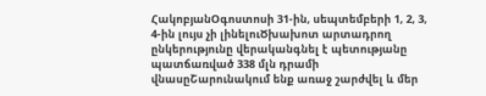ՀակոբյանՕգոստոսի 31-ին, սեպտեմբերի 1, 2, 3, 4-ին լույս չի լինելուԾխախոտ արտադրող ընկերությունը վերականգնել է պետությանը պատճառված 338 մլն դրամի վնասըՇարունակում ենք առաջ շարժվել և մեր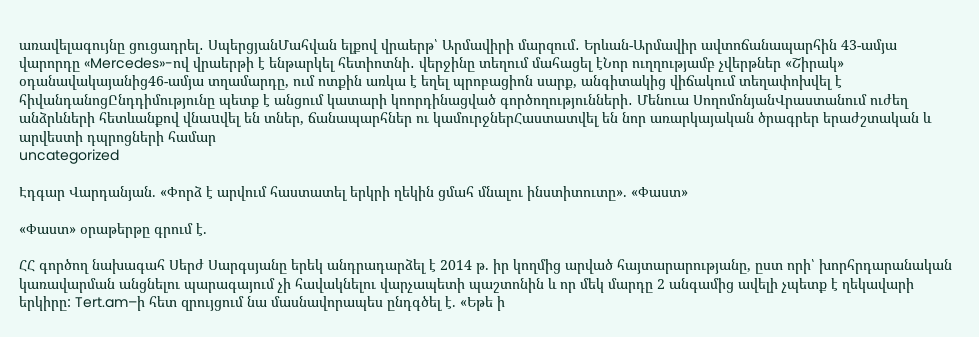առավելագույնը ցուցադրել․ ՍպերցյանՄահվան ելքով վրաերթ՝ Արմավիրի մարզում․ Երևան-Արմավիր ավտոճանապարհին 43-ամյա վարորդը «Mercedes»-ով վրաերթի է ենթարկել հետիոտնի․ վերջինը տեղում մահացել էՆոր ուղղությամբ չվերթներ «Շիրակ» օդանավակայանից46-ամյա տղամարդը, ում ոտքին առկա է եղել պրոբացիոն սարք, անգիտակից վիճակում տեղափոխվել է հիվանդանոցԸնդդիմությունը պետք է անցում կատարի կոորդինացված գործողությունների․ Մենուա ՍողոմոնյանՎրաստանում ուժեղ անձրևների հետևանքով վնաuվել են տներ, ճանապարհներ ու կամուրջներՀաստատվել են նոր առարկայական ծրագրեր երաժշտական և արվեստի դպրոցների համար
uncategorized

Էդգար Վարդանյան. «Փորձ է արվում հաստատել երկրի ղեկին ցմահ մնալու ինստիտուտը». «Փաստ»

«Փաստ» օրաթերթը գրում է.

ՀՀ գործող նախագահ Սերժ Սարգսյանը երեկ անդրադարձել է 2014 թ. իր կողմից արված հայտարարությանը, ըստ որի՝ խորհրդարանական կառավարման անցնելու պարագայում չի հավակնելու վարչապետի պաշտոնին և որ մեկ մարդը 2 անգամից ավելի չպետք է ղեկավարի երկիրը: Tert.am–ի հետ զրույցում նա մասնավորապես ընդգծել է. «Եթե ի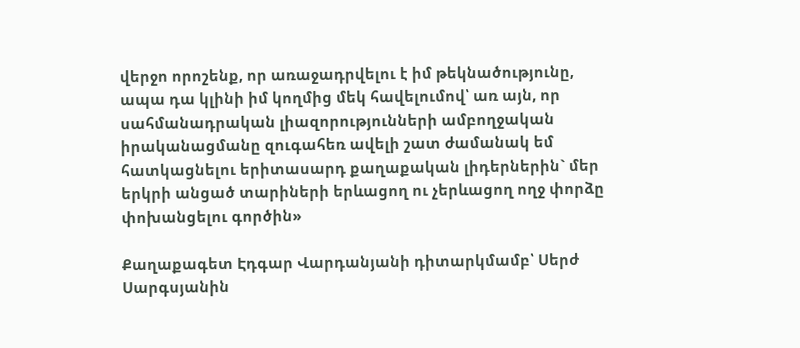վերջո որոշենք, որ առաջադրվելու է իմ թեկնածությունը, ապա դա կլինի իմ կողմից մեկ հավելումով՝ առ այն, որ սահմանադրական լիազորությունների ամբողջական իրականացմանը զուգահեռ ավելի շատ ժամանակ եմ հատկացնելու երիտասարդ քաղաքական լիդերներին` մեր երկրի անցած տարիների երևացող ու չերևացող ողջ փորձը փոխանցելու գործին»

Քաղաքագետ Էդգար Վարդանյանի դիտարկմամբ՝ Սերժ Սարգսյանին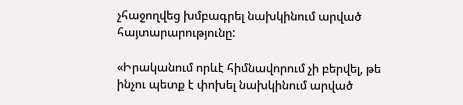չհաջողվեց խմբագրել նախկինում արված հայտարարությունը:

«Իրականում որևէ հիմնավորում չի բերվել, թե ինչու պետք է փոխել նախկինում արված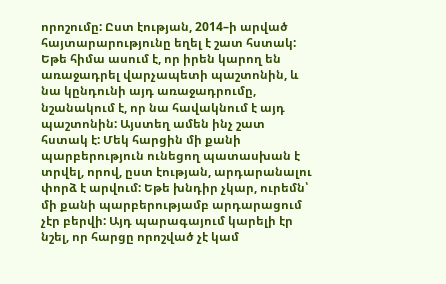որոշումը: Ըստ էության, 2014–ի արված հայտարարությունը եղել է շատ հստակ: Եթե հիմա ասում է, որ իրեն կարող են առաջադրել վարչապետի պաշտոնին, և նա կընդունի այդ առաջադրումը, նշանակում է, որ նա հավակնում է այդ պաշտոնին: Այստեղ ամեն ինչ շատ հստակ է: Մեկ հարցին մի քանի պարբերություն ունեցող պատասխան է տրվել, որով, ըստ էության, արդարանալու փորձ է արվում: Եթե խնդիր չկար, ուրեմն՝ մի քանի պարբերությամբ արդարացում չէր բերվի: Այդ պարագայում կարելի էր նշել, որ հարցը որոշված չէ կամ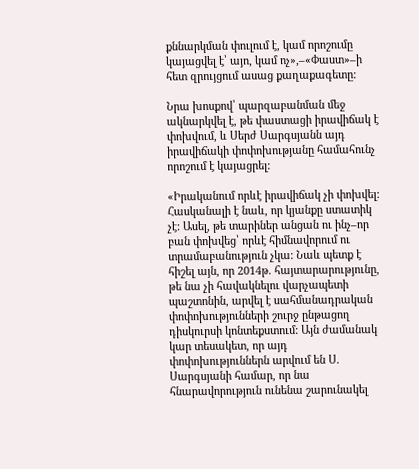քննարկման փուլում է, կամ որոշումը կայացվել է՝ այո, կամ ոչ»,–«Փաստ»–ի հետ զրույցում ասաց քաղաքագետը:

Նրա խոսքով՝ պարզաբանման մեջ ակնարկվել է, թե փաստացի իրավիճակ է փոխվում, և Սերժ Սարգսյանն այդ իրավիճակի փոփոխությանը համահունչ որոշում է կայացրել:

«Իրականում որևէ իրավիճակ չի փոխվել: Հասկանալի է նաև, որ կյանքը ստատիկ չէ: Ասել, թե տարիներ անցան ու ինչ–որ բան փոխվեց՝ որևէ հիմնավորում ու տրամաբանություն չկա: Նաև պետք է հիշել այն, որ 2014թ. հայտարարությունը, թե նա չի հավակնելու վարչապետի պաշտոնին, արվել է սահմանադրական փոփոխությունների շուրջ ընթացող դիսկուրսի կոնտեքստում: Այն ժամանակ կար տեսակետ, որ այդ փոփոխություններն արվում են Ս. Սարգսյանի համար, որ նա հնարավորություն ունենա շարունակել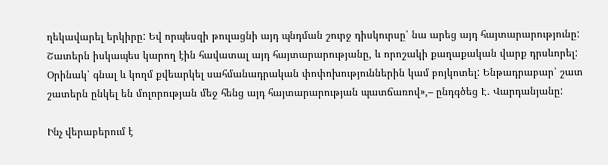ղեկավարել երկիրը: Եվ որպեսզի թուլացնի այդ պնդման շուրջ դիսկուրսը՝ նա արեց այդ հայտարարությունը: Շատերն իսկապես կարող էին հավատալ այդ հայտարարությանը, և որոշակի քաղաքական վարք դրսևորել: Օրինակ՝ գնալ և կողմ քվեարկել սահմանադրական փոփոխություններին կամ բոյկոտել: Ենթադրաբար՝ շատ շատերն ընկել են մոլորության մեջ հենց այդ հայտարարության պատճառով»,– ընդգծեց Է. Վարդանյանը:

Ինչ վերաբերում է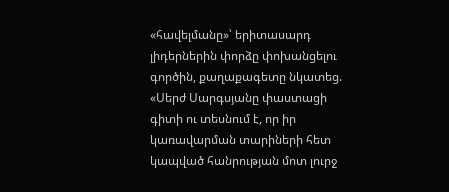«հավելմանը»՝ երիտասարդ լիդերներին փորձը փոխանցելու գործին, քաղաքագետը նկատեց. «Սերժ Սարգսյանը փաստացի գիտի ու տեսնում է, որ իր կառավարման տարիների հետ կապված հանրության մոտ լուրջ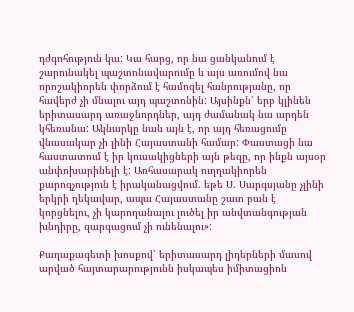դժգոհություն կա: Կա հարց, որ նա ցանկանում է շարունակել պաշտոնավարումը և այս առումով նա որոշակիորեն փորձում է համոզել հանրությանը, որ հավերժ չի մնալու այդ պաշտոնին: Այսինքն՝ երբ կլինեն երիտասարդ առաջնորդներ, այդ ժամանակ նա արդեն կհեռանա: Ակնարկը նաև այն է, որ այդ հեռացումը վնասակար չի լինի Հայաստանի համար: Փաստացի նա հաստատում է իր կուսակիցների այն թեզը, որ ինքն այսօր անփոխարինելի է: Առհասարակ ուղղակիորեն քարոզչություն է իրականացվում. եթե Ս. Սարգսյանը չլինի երկրի ղեկավար, ապա Հայաստանը շատ բան է կորցնելու, չի կարողանալու լուծել իր անվտանգության խնդիրը, զարգացում չի ունենալու»:

Քաղաքագետի խոսքով՝ երիտասարդ լիդերների մասով արված հայտարարությունն իսկապես իմիտացիոն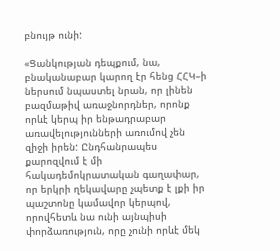բնույթ ունի:

«Ցանկության դեպքում, նա, բնականաբար կարող էր հենց ՀՀԿ–ի ներսում նպաստել նրան, որ լինեն բազմաթիվ առաջնորդներ, որոնք որևէ կերպ իր ենթադրաբար առավելությունների առումով չեն զիջի իրեն: Ընդհանրապես քարոզվում է մի հակադեմոկրատական գաղափար, որ երկրի ղեկավարը չպետք է լքի իր պաշտոնը կամավոր կերպով, որովհետև նա ունի այնպիսի փորձառություն, որը չունի որևէ մեկ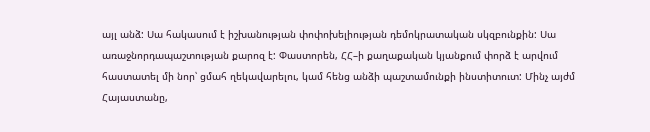այլ անձ: Սա հակասում է իշխանության փոփոխելիության դեմոկրատական սկզբունքին: Սա առաջնորդապաշտության քարոզ է: Փաստորեն, ՀՀ–ի քաղաքական կյանքում փորձ է արվում հաստատել մի նոր՝ ցմահ ղեկավարելու, կամ հենց անձի պաշտամունքի ինստիտուտ: Մինչ այժմ Հայաստանը,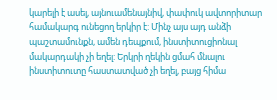կարելի է ասել, այնուամենայնիվ, փափուկ ավտորիտար համակարգ ունեցող երկիր է: Մինչ այս այդ անձի պաշտամունքն, ամեն դեպքում, ինստիտուցիոնալ մակարդակի չի եղել: Երկրի ղեկին ցմահ մնալու ինստիտուտը հաստատված չի եղել, բայց հիմա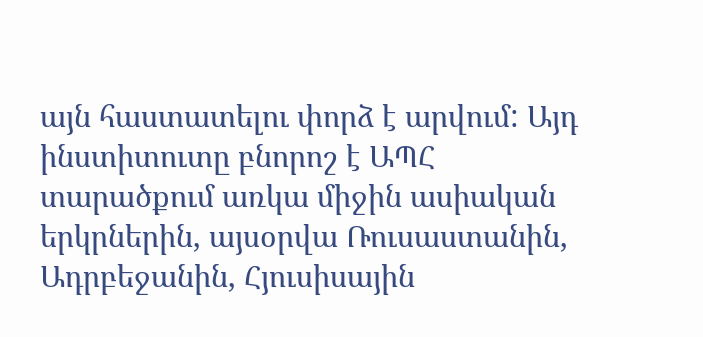այն հաստատելու փորձ է արվում: Այդ ինստիտուտը բնորոշ է ԱՊՀ տարածքում առկա միջին ասիական երկրներին, այսօրվա Ռուսաստանին, Ադրբեջանին, Հյուսիսային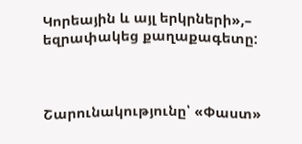Կորեային և այլ երկրների»,– եզրափակեց քաղաքագետը:



Շարունակությունը՝ «Փաստ»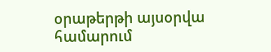օրաթերթի այսօրվա համարում